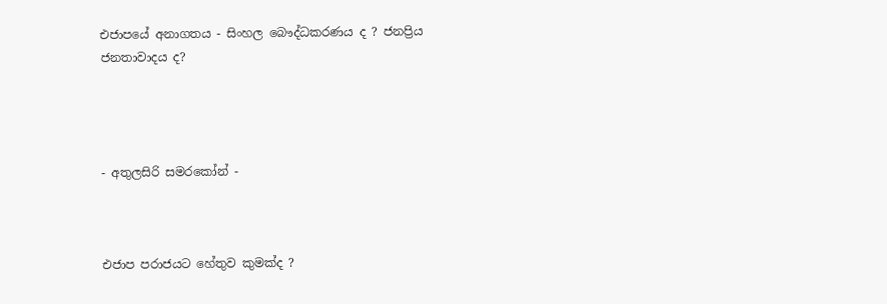එජාපයේ අනාගතය - සිංහල බෞද්ධකරණය ද ? ජනප්‍රිය ජනතාවාදය ද?




- අතුලසිරි සමරකෝන් -



එජාප පරාජයට හේතුව කුමක්ද ?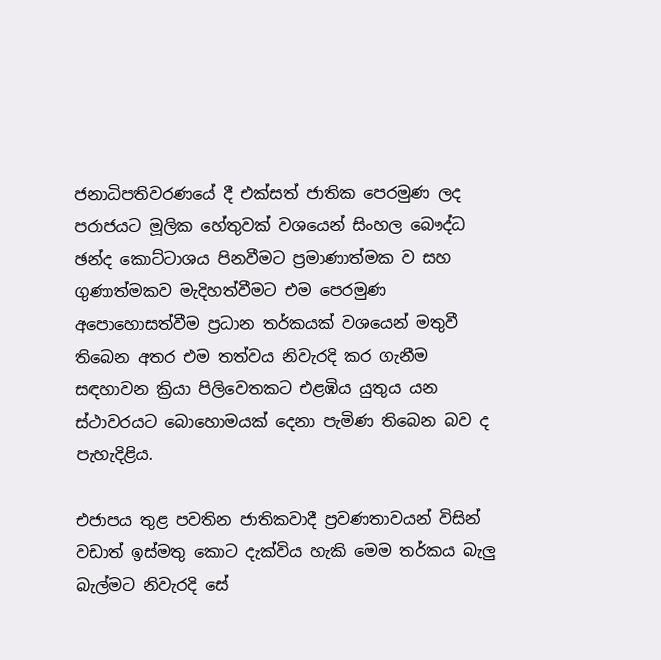ජනාධිපතිවරණයේ දී එක්සත් ජාතික පෙරමුණ ලද පරාජයට මූලික හේතුවක් වශයෙන් සිංහල බෞද්ධ ඡන්ද කොට්ටාශය පිනවීමට ප්‍රමාණාත්මක ව සහ ගුණාත්මකව මැදිහත්වීමට එම පෙරමුණ අපොහොසත්වීම ප්‍රධාන තර්කයක් වශයෙන් මතුවී තිබෙන අතර එම තත්වය නිවැරදි කර ගැනීම සඳහාවන ක්‍රියා පිලිවෙතකට එළඹිය යුතුය යන ස්ථාවරයට බොහොමයක් දෙනා පැමිණ තිබෙන බව ද පැහැදිළිය.

එජාපය තුළ පවතින ජාතිකවාදී ප්‍රවණතාවයන් විසින් වඩාත් ඉස්මතු කොට දැක්විය හැකි මෙම තර්කය බැලු බැල්මට නිවැරදි සේ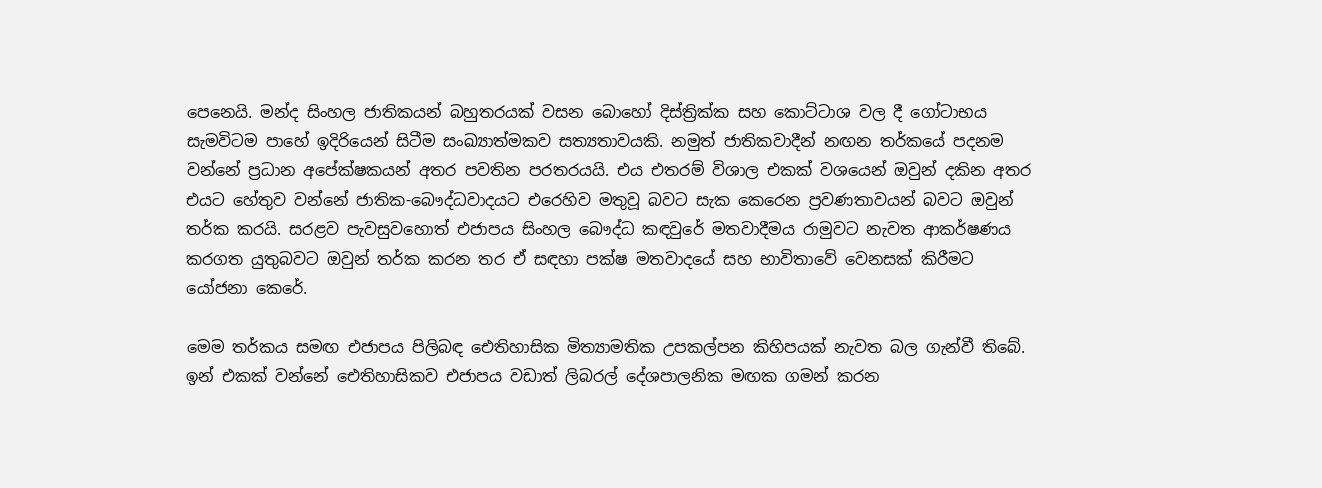පෙනෙයි. මන්ද සිංහල ජාතිකයන් බහුතරයක් වසන බොහෝ දිස්ත්‍රික්ක සහ කොට්ටාශ වල දී ගෝටාභය සැමවිටම පාහේ ඉදිරියෙන් සිටීම සංඛ්‍යාත්මකව සත්‍යතාවයකි. නමුත් ජාතිකවාදීන් නඟන තර්කයේ පදනම වන්නේ ප්‍රධාන අපේක්ෂකයන් අතර පවතින පරතරයයි. එය එතරම් විශාල එකක් වශයෙන් ඔවුන් දකින අතර එයට හේතුව වන්නේ ජාතික-බෞද්ධවාදයට එරෙහිව මතුවූ බවට සැක කෙරෙන ප්‍රවණතාවයන් බවට ඔවුන් තර්ක කරයි. සරළව පැවසුවහොත් එජාපය සිංහල බෞද්ධ කඳවුරේ මතවාදීමය රාමුවට නැවත ආකර්ෂණය කරගත යුතුබවට ඔවුන් තර්ක කරන තර ඒ සඳහා පක්ෂ මතවාදයේ සහ භාවිතාවේ වෙනසක් කිරීමට යෝජනා කෙරේ.

මෙම තර්කය සමඟ එජාපය පිලිබඳ ඓතිහාසික මිත්‍යාමතික උපකල්පන කිහිපයක් නැවත බල ගැන්වී තිබේ. ඉන් එකක් වන්නේ ඓතිහාසිකව එජාපය වඩාත් ලිබරල් දේශපාලනික මඟක ගමන් කරන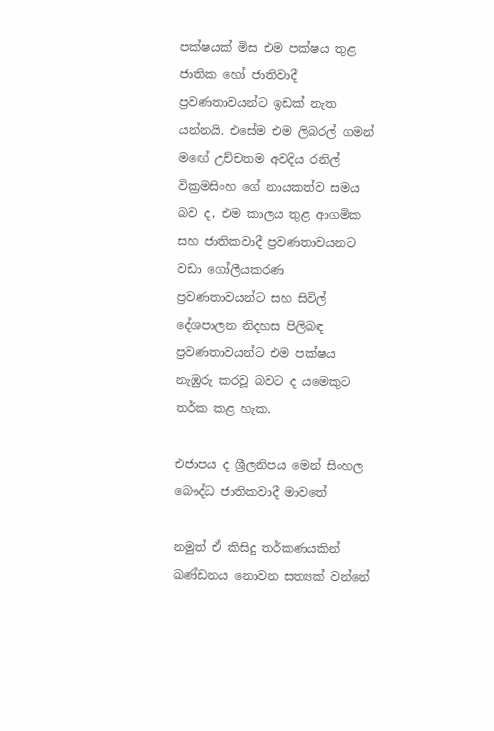පක්ෂයක් මිස එම පක්ෂය තුළ ජාතික හෝ ජාතිවාදී ප්‍රවණතාවයන්ට ඉඩක් නැත යන්නයි. එසේම එම ලිබරල් ගමන් මඟේ උච්චතම අවදිය රනිල් වික්‍රමසිංහ ගේ නායකත්ව සමය බව ද, එම කාලය තුළ ආගමික සහ ජාතිකවාදී ප්‍රවණතාවයනට වඩා ගෝලීයකරණ ප්‍රවණතාවයන්ට සහ සිවිල් දේශපාලන නිදහස පිලිබඳ ප්‍රවණතාවයන්ට එම පක්ෂය නැඹුරු කරවූ බවට ද යමෙකුට තර්ක කළ හැක.

එජාපය ද ශ්‍රීලනිපය මෙන් සිංහල බෞද්ධ ජාතිකවාදී මාවතේ

නමුත් ඒ කිසිදු තර්කණයකින් ඛණ්ඩනය නොවන සත්‍යක් වන්නේ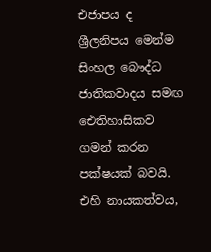එජාපය ද ශ්‍රීලනිපය මෙන්ම සිංහල බෞද්ධ ජාතිකවාදය සමඟ ඓතිහාසිකව ගමන් කරන පක්ෂයක් බවයි. එහි නායකත්වය,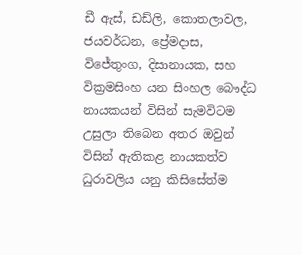ඩී ඇස්, ඩඩ්ලි, කොතලාවල, ජයවර්ධන, ප්‍රේමදාස, විජේතුංග, දිසානායක, සහ වික්‍රමසිංහ යන සිංහල බෞද්ධ නායකයන් විසින් සැමවිටම උසුලා තිබෙන අතර ඔවුන් විසින් ඇතිකළ නායකත්ව ධුරාවලිය යනු කිසිසේත්ම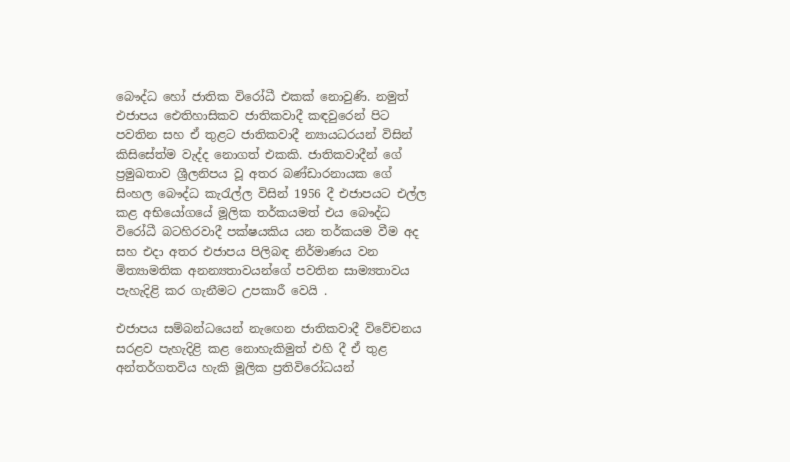බෞද්ධ හෝ ජාතික විරෝධී එකක් නොවුණි. නමුත් එජාපය ඓතිහාසිකව ජාතිකවාදී කඳවුරෙන් පිට පවතින සහ ඒ තුළට ජාතිකවාදී න්‍යායධරයන් විසින් කිසිසේත්ම වැද්ද නොගත් එකකි. ජාතිකවාදීන් ගේ ප්‍රමුඛතාව ශ්‍රීලනිපය වූ අතර බණ්ඩාරනායක ගේ සිංහල බෞද්ධ කැරැල්ල විසින් 1956 දී එජාපයට එල්ල කළ අභියෝගයේ මූලික තර්කයමත් එය බෞද්ධ විරෝධී බටහිරවාදී පක්ෂයකිය යන තර්කයම වීම අද සහ එදා අතර එජාපය පිලිබඳ නිර්මාණය වන මිත්‍යාමතික අනන්‍යතාවයන්ගේ පවතින සාම්‍යතාවය පැහැදිළි කර ගැනීමට උපකාරී වෙයි .

එජාපය සම්බන්ධයෙන් නැඟෙන ජාතිකවාදී විවේචනය සරළව පැහැදිළි කළ නොහැකිමුත් එහි දී ඒ තුළ අන්තර්ගතවිය හැකි මූලික ප්‍රතිවිරෝධයන්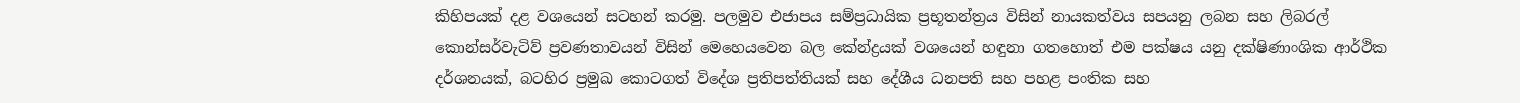කිහිපයක් දළ වශයෙන් සටහන් කරමු. පලමුව එජාපය සම්ප්‍රධායික ප්‍රභූතන්ත්‍රය විසින් නායකත්වය සපයනු ලබන සහ ලිබරල් කොන්සර්වැටිව් ප්‍රවණතාවයන් විසින් මෙහෙයවෙන බල කේන්ද්‍රයක් වශයෙන් හඳුනා ගතහොත් එම පක්ෂය යනු දක්ෂිණාංශික ආර්ථික දර්ශනයක්, බටහිර ප්‍රමුඛ කොටගත් විදේශ ප්‍රතිපත්තියක් සහ දේශීය ධනපති සහ පහළ පංතික සහ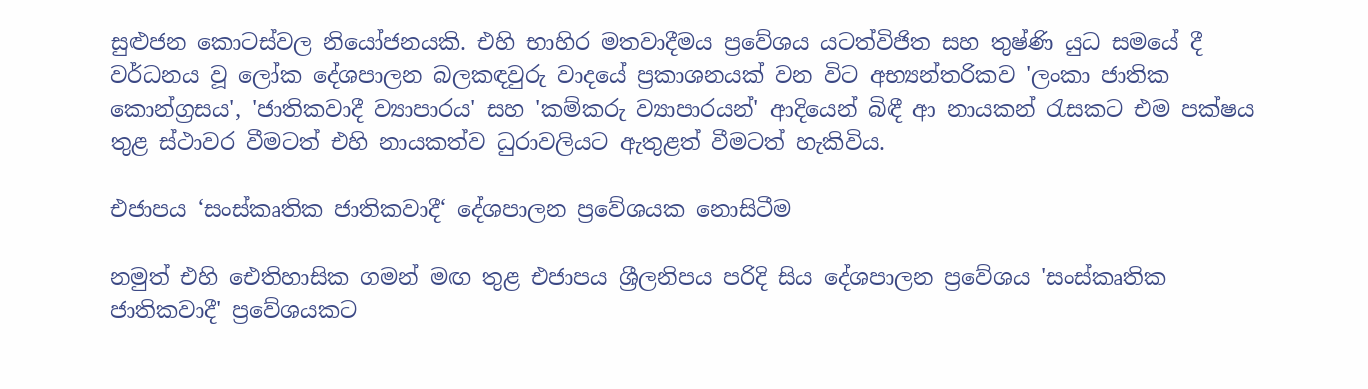සුළුජන කොටස්වල නියෝජනයකි. එහි භාහිර මතවාදීමය ප්‍රවේශය යටත්විජිත සහ තුෂ්ණි යුධ සමයේ දී වර්ධනය වූ ලෝක දේශපාලන බලකඳවුරු වාදයේ ප්‍රකාශනයක් වන විට අභ්‍යන්තරිකව 'ලංකා ජාතික කොන්ග්‍රසය', 'ජාතිකවාදී ව්‍යාපාරය' සහ 'කම්කරු ව්‍යාපාරයන්' ආදියෙන් බිඳී ආ නායකන් රැසකට එම පක්ෂය තුළ ස්ථාවර වීමටත් එහි නායකත්ව ධුරාවලියට ඇතුළත් වීමටත් හැකිවිය.

එජාපය ‘සංස්කෘතික ජාතිකවාදී‘ දේශපාලන ප්‍රවේශයක නොසිටීම

නමුත් එහි ඓතිහාසික ගමන් මඟ තුළ එජාපය ශ්‍රීලනිපය පරිදි සිය දේශපාලන ප්‍රවේශය 'සංස්කෘතික ජාතිකවාදී' ප්‍රවේශයකට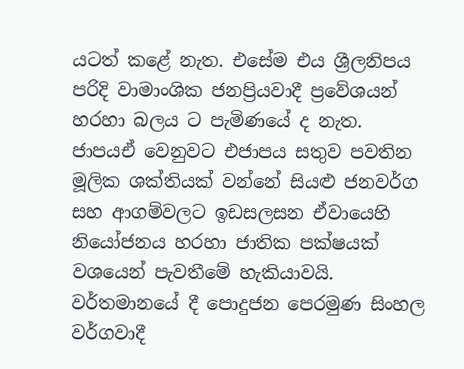යටත් කළේ නැත. එසේම එය ශ්‍රීලනිපය පරිදි වාමාංශික ජනප්‍රියවාදී ප්‍රවේශයන් හරහා බලය ට පැමිණයේ ද නැත. ජාපයඒ වෙනුවට එජාපය සතුව පවතින මූලික ශක්තියක් වන්නේ සියළු ජනවර්ග සහ ආගම්වලට ඉඩසලසන ඒවායෙහි නියෝජනය හරහා ජාතික පක්ෂයක් වශයෙන් පැවතීමේ හැකියාවයි. වර්තමානයේ දී පොදුජන පෙරමුණ සිංහල වර්ගවාදී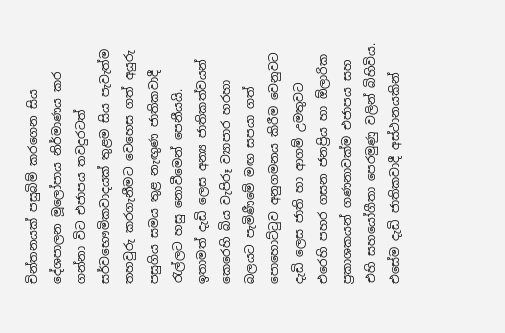චින්තනයක් පසුබිම් කරගෙන සිය දේශපාලන මූලෝපාය නිර්මාණය කර ගන්නා විට එජාපය තවදුරටත් සර්වභෞමිකවාදයක් තුළම සිය පැවැත්ම තහවුරු කරගැනීමට වෙහෙස ගත් අයුරු පසුගිය සමය තුළ නැඟුණ ජාතිකවාදී රැල්ලට හසු නොවීමෙන් පෙනීයයි. ඉතාමත් දැඩි ලෙස අන්‍ය ජාතිකත්වයන් කෙරෙහි බිය වැපිරූ ව්‍යාපාර හරහා බලයට පැමිණීමේ මඟ සපයා ගත් පොහොට්ටුව අනුගමනය කිරීම වෙනුවට දැඩි ලෙස ජාති හා ආගම් උමතුවට එරෙහි පහර ගසන ජනප්‍රිය හා ඕලාරික ප්‍රකාශකයන් ගණනාවක්ම එජාපය සහ එහි සහයෝගීතා පෙරමුණු වලින් බිහිවිය. එසේම දැඩි ජාතිකවාදී අස්ථානයකින්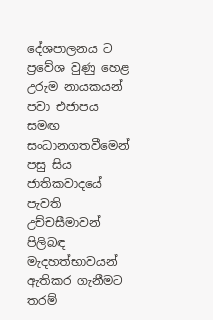දේශපාලනය ට ප්‍රවේශ වුණු හෙළ උරුම නායකයන් පවා එජාපය සමඟ සංධානගතවීමෙන් පසු සිය ජාතිකවාදයේ පැවති උච්චසීමාවන් පිලිබඳ මැදහත්භාවයන් ඇතිකර ගැනීමට තරම්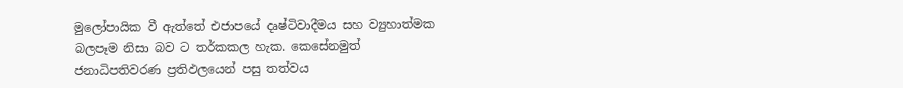මුලෝපායික වී ඇත්තේ එජාපයේ දෘෂ්ටිවාදීමය සහ ව්‍යුහාත්මක බලපෑම නිසා බව ට තර්කකල හැක. කෙසේනමුත් ජනාධිපතිවරණ ප්‍රතිඵලයෙන් පසු තත්වය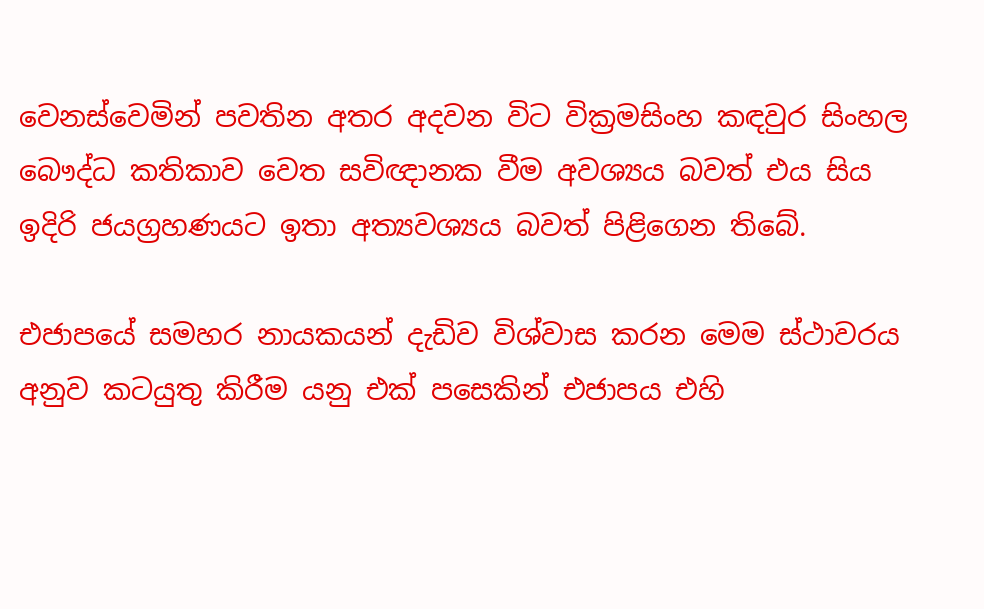වෙනස්වෙමින් පවතින අතර අදවන විට වික්‍රමසිංහ කඳවුර සිංහල බෞද්ධ කතිකාව වෙත සවිඥානක වීම අවශ්‍යය බවත් එය සිය ඉදිරි ජයග්‍රහණයට ඉතා අත්‍යවශ්‍යය බවත් පිළිගෙන තිබේ.

එජාපයේ සමහර නායකයන් දැඩිව විශ්වාස කරන මෙම ස්ථාවරය අනුව කටයුතු කිරීම යනු එක් පසෙකින් එජාපය එහි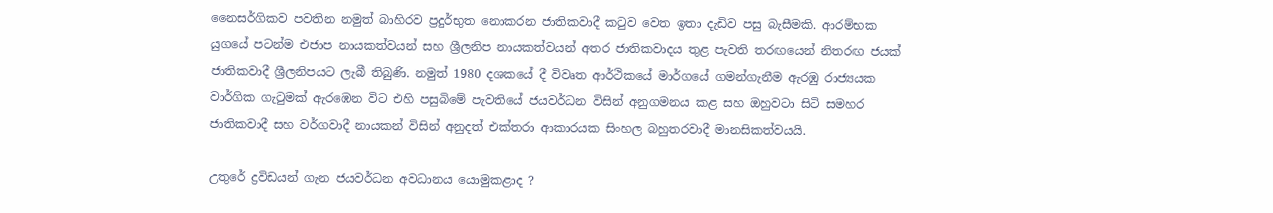නෛසර්ගිකව පවතින නමුත් බාහිරව ප්‍රදුර්භුත නොකරන ජාතිකවාදී කටුව වෙත ඉතා දැඩිව පසු බැසීමකි. ආරම්භක යුගයේ පටන්ම එජාප නායකත්වයන් සහ ශ්‍රීලනිප නායකත්වයන් අතර ජාතිකවාදය තුළ පැවති තරඟයෙන් නිතරඟ ජයක් ජාතිකවාදී ශ්‍රීලනිපයට ලැබී තිබුණි. නමුත් 1980 දශකයේ දී විවෘත ආර්ථිකයේ මාර්ගයේ ගමන්ගැනීම ඇරඹු රාජ්‍යයක වාර්ගික ගැටුමක් ඇරඹෙන විට එහි පසුබිමේ පැවතියේ ජයවර්ධන විසින් අනුගමනය කළ සහ ඔහුවටා සිටි සමහර ජාතිකවාදී සහ වර්ගවාදී නායකන් විසින් අනුදත් එක්තරා ආකාරයක සිංහල බහුතරවාදී මානසිකත්වයයි.

උතුරේ ද්‍රවිඩයන් ගැන ජයවර්ධන අවධානය යොමුකළාද ?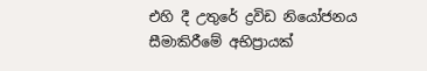එහි දී උතුරේ ද්‍රවිඩ නියෝජනය සීමාකිරීමේ අභිප්‍රායක්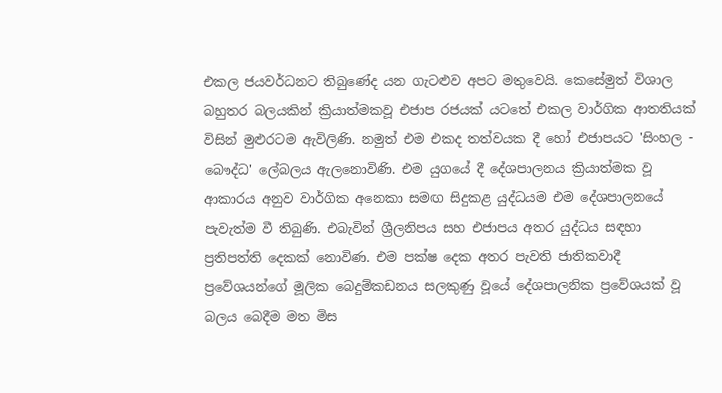එකල ජයවර්ධනට තිබුණේද යන ගැටළුව අපට මතුවෙයි. කෙසේමුත් විශාල බහුතර බලයකින් ක්‍රියාත්මකවූ එජාප රජයක් යටතේ එකල වාර්ගික ආතතියක් විසින් මුළුරටම ඇවිලිණි. නමුත් එම එකද තත්වයක දී හෝ එජාපයට 'සිංහල - බෞද්ධ' ලේබලය ඇලනොවිණි. එම යුගයේ දී දේශපාලනය ක්‍රියාත්මක වූ ආකාරය අනුව වාර්ගික අනෙකා සමඟ සිදුකළ යුද්ධයම එම දේශපාලනයේ පැවැත්ම වී තිබුණි. එබැවින් ශ්‍රීලනිපය සහ එජාපය අතර යුද්ධය සඳහා ප්‍රතිපත්ති දෙකක් නොවිණ. එම පක්ෂ දෙක අතර පැවති ජාතිකවාදී ප්‍රවේශයන්ගේ මූලික බෙදුම්කඩනය සලකුණු වූයේ දේශපාලනික ප්‍රවේශයක් වූ බලය බෙදීම මත මිස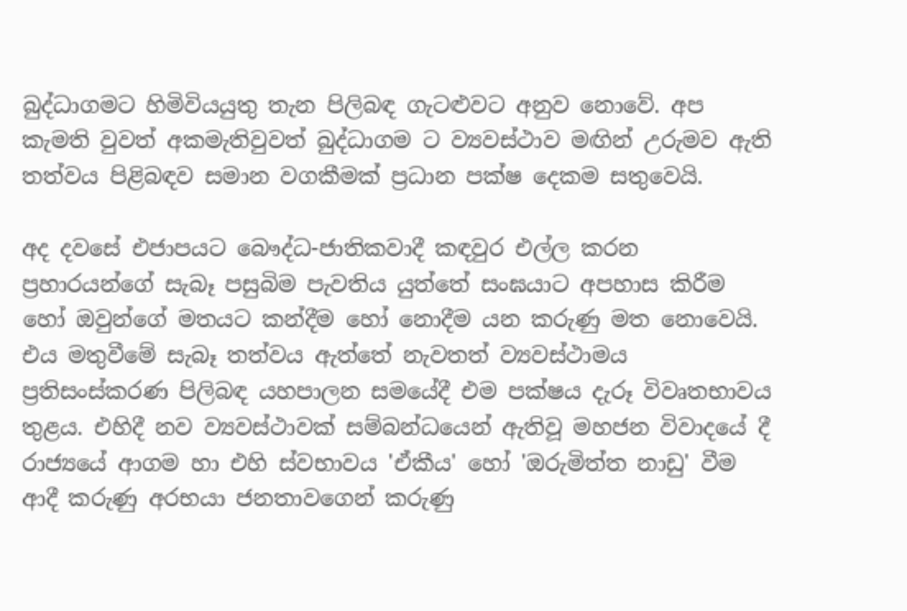බුද්ධාගමට හිමිවියයුතු තැන පිලිබඳ ගැටළුවට අනුව නොවේ. අප කැමති වුවත් අකමැතිවුවත් බුද්ධාගම ට ව්‍යවස්ථාව මඟින් උරුමව ඇති තත්වය පිළිබඳව සමාන වගකීමක් ප්‍රධාන පක්ෂ දෙකම සතුවෙයි.

අද දවසේ එජාපයට බෞද්ධ-ජාතිකවාදී කඳවුර එල්ල කරන ප්‍රහාරයන්ගේ සැබෑ පසුබිම පැවතිය යුත්තේ සංඝයාට අපහාස කිරීම හෝ ඔවුන්ගේ මතයට කන්දීම හෝ නොදීම යන කරුණු මත නොවෙයි. එය මතුවීමේ සැබෑ තත්වය ඇත්තේ නැවතත් ව්‍යවස්ථාමය ප්‍රතිසංස්කරණ පිලිබඳ යහපාලන සමයේදී එම පක්ෂය දැරූ විවෘතභාවය තුළය. එහිදී නව ව්‍යවස්ථාවක් සම්බන්ධයෙන් ඇතිවූ මහජන විවාදයේ දී රාජ්‍යයේ ආගම හා එහි ස්වභාවය 'ඒකීය' හෝ 'ඔරුමිත්ත නාඩු' වීම ආදී කරුණු අරභයා ජනතාවගෙන් කරුණු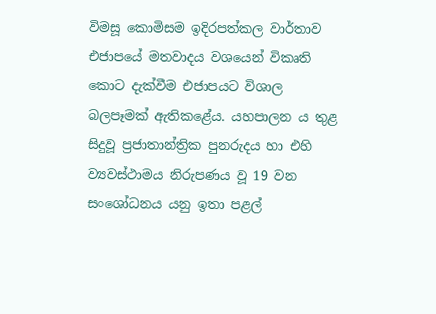විමසූ කොමිසම ඉදිරපත්කල වාර්තාව එජාපයේ මතවාදය වශයෙන් විකෘති කොට දැක්වීම එජාපයට විශාල බලපෑමක් ඇතිකළේය. යහපාලන ය තුළ සිදුවූ ප්‍රජාතාන්ත්‍රික පුනරුදය හා එහි ව්‍යවස්ථාමය නිරුපණය වූ 19 වන සංශෝධනය යනු ඉතා පළල්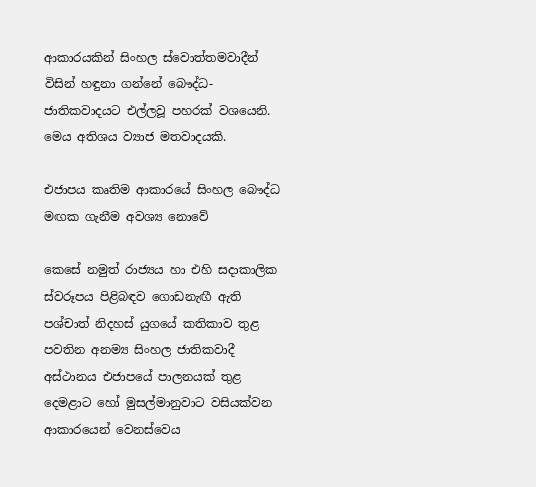ආකාරයකින් සිංහල ස්වොත්තමවාදීන් විසින් හඳුනා ගන්නේ බෞද්ධ-ජාතිකවාදයට එල්ලවූ පහරක් වශයෙනි. මෙය අතිශය ව්‍යාජ මතවාදයකි.

එජාපය කෘතිම ආකාරයේ සිංහල බෞද්ධ මඟක ගැනීම අවශ්‍ය නොවේ

කෙසේ නමුත් රාජ්‍යය හා එහි සදාකාලික ස්වරූපය පිළිබඳව ගොඩනැඟී ඇති පශ්චාත් නිදහස් යුගයේ කතිකාව තුළ පවතින අනම්‍ය සිංහල ජාතිකවාදී අස්ථානය එජාපයේ පාලනයක් තුළ දෙමළාට හෝ මුසල්මානුවාට වසියක්වන ආකාරයෙන් වෙනස්වෙය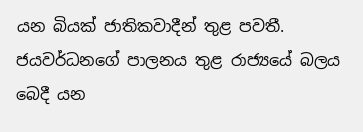යන බියක් ජාතිකවාදීන් තුළ පවතී. ජයවර්ධනගේ පාලනය තුළ රාජ්‍යයේ බලය බෙදී යන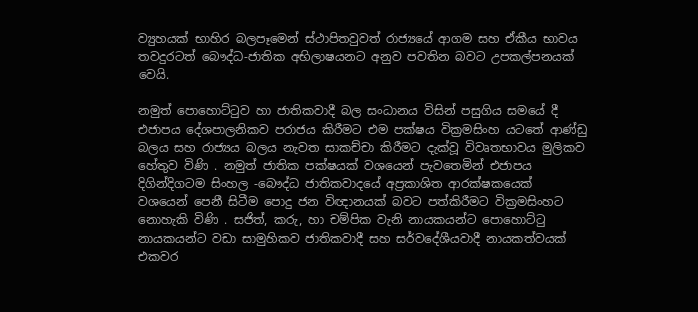ව්‍යුහයක් භාහිර බලපෑමෙන් ස්ථාපිතවුවත් රාජ්‍යයේ ආගම සහ ඒකීය භාවය තවදුරටත් බෞද්ධ-ජාතික අභිලාෂයනට අනුව පවතින බවට උපකල්පනයක් වෙයි.

නමුත් පොහොට්ටුව හා ජාතිකවාදී බල සංධානය විසින් පසුගිය සමයේ දී එජාපය දේශපාලනිකව පරාජය කිරීමට එම පක්ෂය වික්‍රමසිංහ යටතේ ආණ්ඩු බලය සහ රාජ්‍යය බලය නැවත සාකච්චා කිරීමට දැක්වූ විවෘතභාවය මුලිකව හේතුව විණි . නමුත් ජාතික පක්ෂයක් වශයෙන් පැවතෙමින් එජාපය දිගින්දිගටම සිංහල -බෞද්ධ ජාතිකවාදයේ අප්‍රකාශිත ආරක්ෂකයෙක් වශයෙන් පෙනී සිටීම පොදු ජන විඥානයක් බවට පත්කිරීමට වික්‍රමසිංහට නොහැකි විණි . සජිත්, කරු, හා චම්පික වැනි නායකයන්ට පොහොට්ටු නායකයන්ට වඩා සාමුහිකව ජාතිකවාදී සහ සර්වදේශීයවාදී නායකත්වයක් එකවර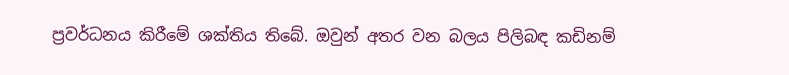ප්‍රවර්ධනය කිරීමේ ශක්තිය තිබේ. ඔවුන් අතර වන බලය පිලිබඳ කඩිනම්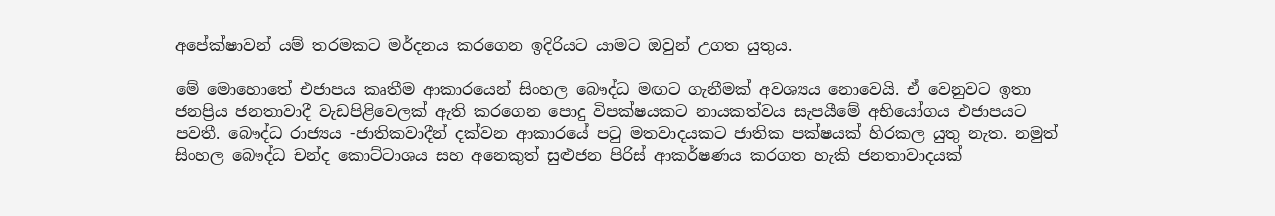අපේක්ෂාවන් යම් තරමකට මර්දනය කරගෙන ඉදිරියට යාමට ඔවුන් උගත යුතුය.

මේ මොහොතේ එජාපය කෘතීම ආකාරයෙන් සිංහල බෞද්ධ මඟට ගැනීමක් අවශ්‍යය නොවෙයි. ඒ වෙනුවට ඉතා ජනප්‍රිය ජනතාවාදී වැඩපිළිවෙලක් ඇති කරගෙන පොදු විපක්ෂයකට නායකත්වය සැපයීමේ අභියෝගය එජාපයට පවතී. බෞද්ධ රාජ්‍යය -ජාතිකවාදීන් දක්වන ආකාරයේ පටු මතවාදයකට ජාතික පක්ෂයක් හිරකල යුතු නැත. නමුත් සිංහල බෞද්ධ චන්ද කොට්ටාශය සහ අනෙකුත් සුළුජන පිරිස් ආකර්ෂණය කරගත හැකි ජනතාවාදයක්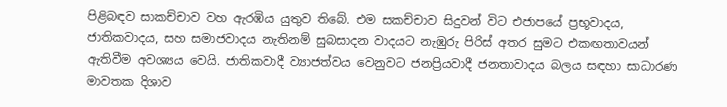පිළිබඳව සාකච්චාව වහ ඇරඹිය යුතුව තිබේ. එම සකච්චාව සිදුවන් විට එජාපයේ ප්‍රභූවාදය, ජාතිකවාදය, සහ සමාජවාදය නැතිනම් සුබසාදන වාදයට නැඹුරු පිරිස් අතර සුමට එකඟතාවයන් ඇතිවීම අවශ්‍යය වෙයි. ජාතිකවාදී ව්‍යාජත්වය වෙනුවට ජනප්‍රියවාදී ජනතාවාදය බලය සඳහා සාධාරණ මාවතක දිශාව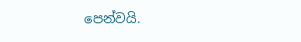පෙන්වයි.